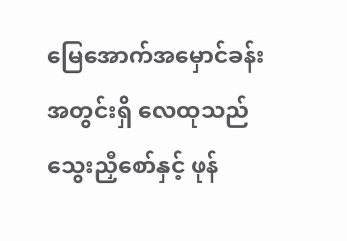မြေအောက်အမှောင်ခန်းအတွင်းရှိ လေထုသည် သွေးညှီစော်နှင့် ဖုန်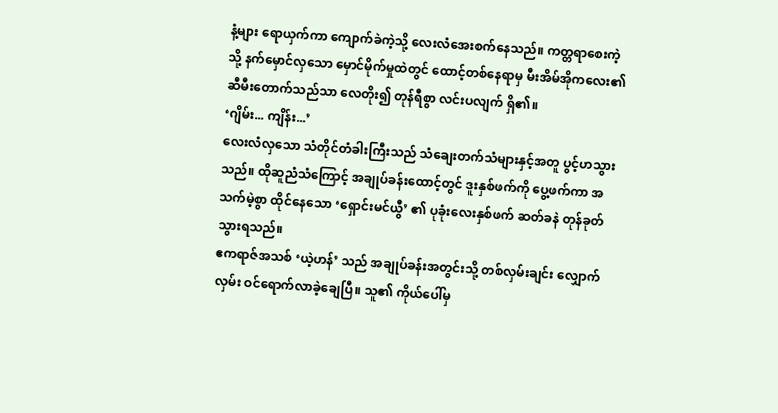နံ့များ ရောယှက်ကာ ကျောက်ခဲကဲ့သို့ လေးလံအေးစက်နေသည်။ ကတ္တရာစေးကဲ့သို့ နက်မှောင်လှသော မှောင်မိုက်မှုထဲတွင် ထောင့်တစ်နေရာမှ မီးအိမ်အိုကလေး၏ ဆီမီးတောက်သည်သာ လေတိုး၍ တုန်ရီစွာ လင်းပလျက် ရှိ၏။
‘ဂျိမ်း... ကျိန်း...’
လေးလံလှသော သံတိုင်တံခါးကြီးသည် သံချေးတက်သံများနှင့်အတူ ပွင့်ဟသွားသည်။ ထိုဆူညံသံကြောင့် အချုပ်ခန်းထောင့်တွင် ဒူးနှစ်ဖက်ကို ပွေ့ဖက်ကာ အသက်မဲ့စွာ ထိုင်နေသော ‘ရှောင်းမင်ယွီ’ ၏ ပုခုံးလေးနှစ်ဖက် ဆတ်ခနဲ တုန်ခုတ်သွားရသည်။
ဧကရာဇ်အသစ် ‘ယဲ့ဟန်’ သည် အချုပ်ခန်းအတွင်းသို့ တစ်လှမ်းချင်း လျှောက်လှမ်း ဝင်ရောက်လာခဲ့ချေပြီ။ သူ၏ ကိုယ်ပေါ်မှ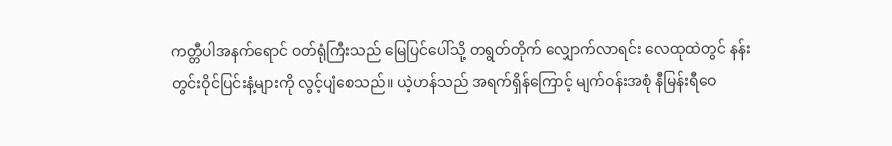ကတ္တီပါအနက်ရောင် ဝတ်ရုံကြီးသည် မြေပြင်ပေါ်သို့ တရွတ်တိုက် လျှောက်လာရင်း လေထုထဲတွင် နန်းတွင်းဝိုင်ပြင်းနံ့များကို လွင့်ပျံစေသည်။ ယဲ့ဟန်သည် အရက်ရှိန်ကြောင့် မျက်ဝန်းအစုံ နီမြန်းရီဝေ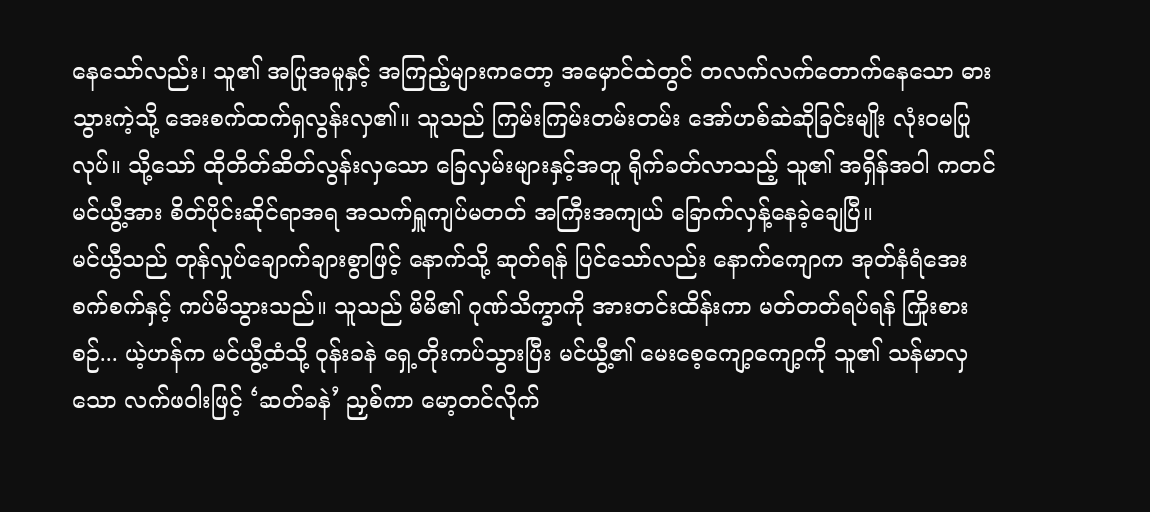နေသော်လည်း၊ သူ၏ အပြုအမူနှင့် အကြည့်များကတော့ အမှောင်ထဲတွင် တလက်လက်တောက်နေသော ဓားသွားကဲ့သို့ အေးစက်ထက်ရှလွန်းလှ၏။ သူသည် ကြမ်းကြမ်းတမ်းတမ်း အော်ဟစ်ဆဲဆိုခြင်းမျိုး လုံးဝမပြုလုပ်။ သို့သော် ထိုတိတ်ဆိတ်လွန်းလှသော ခြေလှမ်းများနှင့်အတူ ရိုက်ခတ်လာသည့် သူ၏ အရှိန်အဝါ ကတင် မင်ယွီ့အား စိတ်ပိုင်းဆိုင်ရာအရ အသက်ရှူကျပ်မတတ် အကြီးအကျယ် ခြောက်လှန့်နေခဲ့ချေပြီ။
မင်ယွီသည် တုန်လှုပ်ချောက်ချားစွာဖြင့် နောက်သို့ ဆုတ်ရန် ပြင်သော်လည်း နောက်ကျောက အုတ်နံရံအေးစက်စက်နှင့် ကပ်မိသွားသည်။ သူသည် မိမိ၏ ဂုဏ်သိက္ခာကို အားတင်းထိန်းကာ မတ်တတ်ရပ်ရန် ကြိုးစားစဉ်... ယဲ့ဟန်က မင်ယွီ့ထံသို့ ဝုန်းခနဲ ရှေ့တိုးကပ်သွားပြီး မင်ယွီ့၏ မေးစေ့ကျော့ကျော့ကို သူ၏ သန်မာလှသော လက်ဖဝါးဖြင့် ‘ဆတ်ခနဲ’ ညှစ်ကာ မော့တင်လိုက်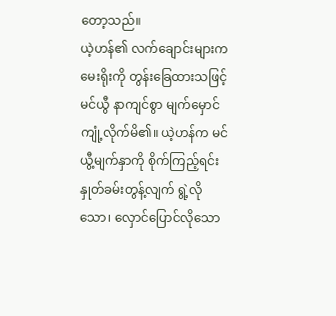တော့သည်။
ယဲ့ဟန်၏ လက်ချောင်းများက မေးရိုးကို တွန်းခြေထားသဖြင့် မင်ယွီ နာကျင်စွာ မျက်မှောင်ကျုံ့လိုက်မိ၏။ ယဲ့ဟန်က မင်ယွီ့မျက်နှာကို စိုက်ကြည့်ရင်း နှုတ်ခမ်းတွန့်လျက် ရွဲ့လိုသော၊ လှောင်ပြောင်လိုသော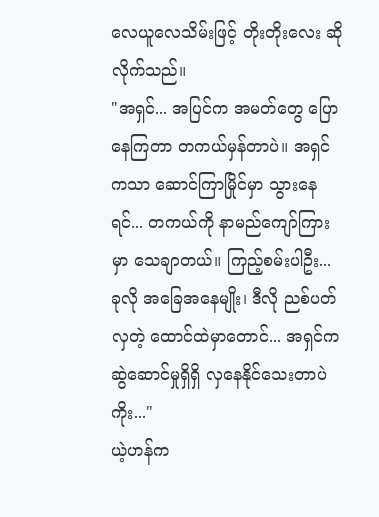လေယူလေသိမ်းဖြင့် တိုးတိုးလေး ဆိုလိုက်သည်။
"အရှင်... အပြင်က အမတ်တွေ ပြောနေကြတာ တကယ်မှန်တာပဲ။ အရှင်ကသာ ဆောင်ကြာမြိုင်မှာ သွားနေရင်... တကယ်ကို နာမည်ကျော်ကြားမှာ သေချာတယ်။ ကြည့်စမ်းပါဦး... ခုလို အခြေအနေမျိုး၊ ဒီလို ညစ်ပတ်လှတဲ့ ထောင်ထဲမှာတောင်... အရှင်က ဆွဲဆောင်မှုရှိရှိ လှနေနိုင်သေးတာပဲကိုး..."
ယဲ့ဟန်က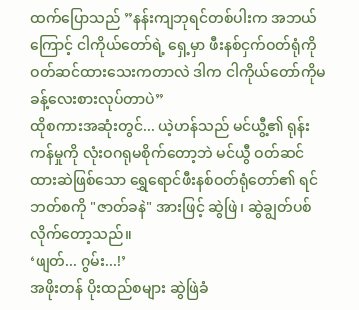ထက်ပြောသည် ”နန်းကျဘုရင်တစ်ပါးက အဘယ်ကြောင့် ငါကိုယ်တော်ရဲ့ ရှေ့မှာ ဖီးနစ်ငှက်ဝတ်ရုံကို ဝတ်ဆင်ထားသေးကတာလဲ ဒါက ငါကိုယ်တော်ကိုမခန့်လေးစားလုပ်တာပဲ”
ထိုစကားအဆုံးတွင်... ယဲ့ဟန်သည် မင်ယွီ့၏ ရုန်းကန်မှုကို လုံးဝဂရုမစိုက်တော့ဘဲ မင်ယွီ ဝတ်ဆင်ထားဆဲဖြစ်သော ရွှေရောင်ဖီးနစ်ဝတ်ရုံတော်၏ ရင်ဘတ်စကို "ဇာတ်ခနဲ" အားဖြင့် ဆွဲဖြဲ၊ ဆွဲချွတ်ပစ်လိုက်တော့သည်။
‘ဖျတ်... ဂွမ်း...!’
အဖိုးတန် ပိုးထည်စများ ဆွဲဖြဲခံ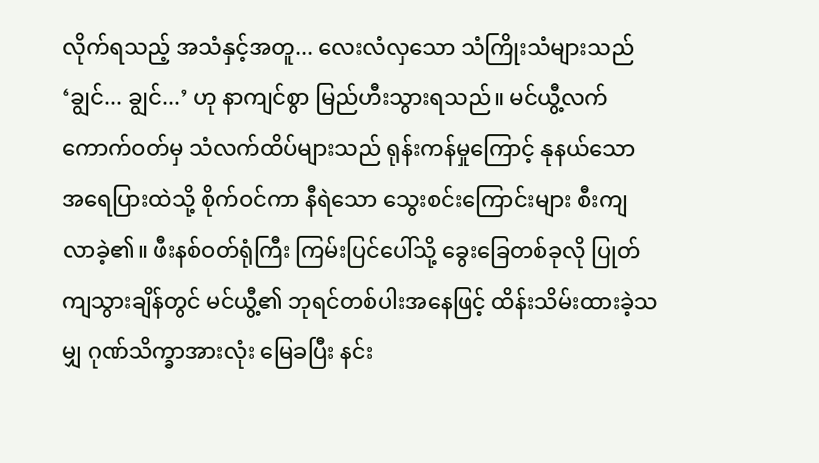လိုက်ရသည့် အသံနှင့်အတူ... လေးလံလှသော သံကြိုးသံများသည် ‘ချွင်... ချွင်...’ ဟု နာကျင်စွာ မြည်ဟီးသွားရသည်။ မင်ယွီ့လက်ကောက်ဝတ်မှ သံလက်ထိပ်များသည် ရုန်းကန်မှုကြောင့် နုနယ်သော အရေပြားထဲသို့ စိုက်ဝင်ကာ နီရဲသော သွေးစင်းကြောင်းများ စီးကျလာခဲ့၏။ ဖီးနစ်ဝတ်ရုံကြီး ကြမ်းပြင်ပေါ်သို့ ခွေးခြေတစ်ခုလို ပြုတ်ကျသွားချိန်တွင် မင်ယွီ့၏ ဘုရင်တစ်ပါးအနေဖြင့် ထိန်းသိမ်းထားခဲ့သမျှ ဂုဏ်သိက္ခာအားလုံး မြေခပြီး နင်း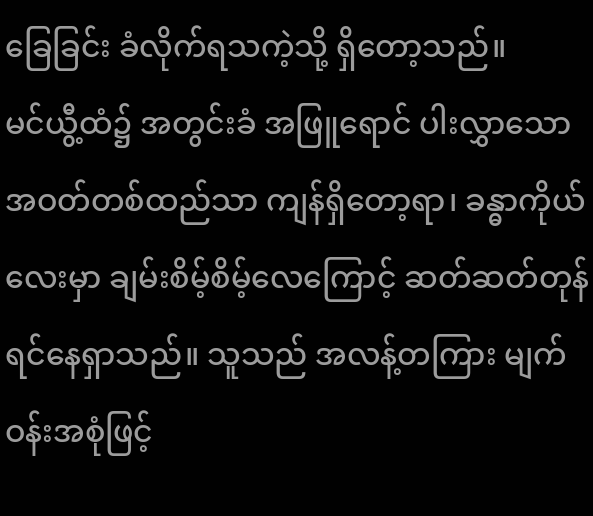ခြေခြင်း ခံလိုက်ရသကဲ့သို့ ရှိတော့သည်။
မင်ယွီ့ထံ၌ အတွင်းခံ အဖြူရောင် ပါးလွှာသောအဝတ်တစ်ထည်သာ ကျန်ရှိတော့ရာ၊ ခန္ဓာကိုယ်လေးမှာ ချမ်းစိမ့်စိမ့်လေကြောင့် ဆတ်ဆတ်တုန်ရင်နေရှာသည်။ သူသည် အလန့်တကြား မျက်ဝန်းအစုံဖြင့်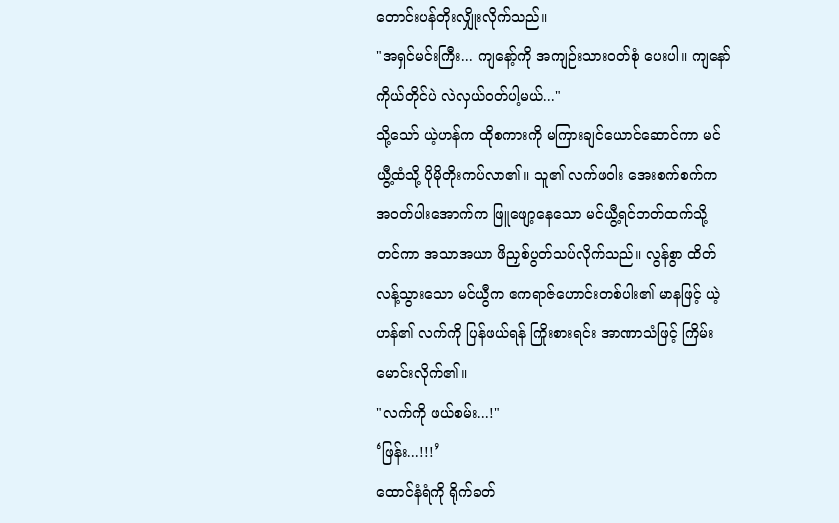တောင်းပန်တိုးလျှိုးလိုက်သည်။
"အရှင်မင်းကြီး... ကျနော့်ကို အကျဉ်းသားဝတ်စုံ ပေးပါ။ ကျနော် ကိုယ်တိုင်ပဲ လဲလှယ်ဝတ်ပါ့မယ်..."
သို့သော် ယဲ့ဟန်က ထိုစကားကို မကြားချင်ယောင်ဆောင်ကာ မင်ယွီ့ထံသို့ ပိုမိုတိုးကပ်လာ၏။ သူ၏ လက်ဖဝါး အေးစက်စက်က အဝတ်ပါးအောက်က ဖြူဖျော့နေသော မင်ယွီ့ရင်ဘတ်ထက်သို့ တင်ကာ အသာအယာ ဖိညှစ်ပွတ်သပ်လိုက်သည်။ လွန်စွာ ထိတ်လန့်သွားသော မင်ယွီက ဧကရာဇ်ဟောင်းတစ်ပါး၏ မာနဖြင့် ယဲ့ဟန်၏ လက်ကို ပြန်ဖယ်ရန် ကြိုးစားရင်း အာဏာသံဖြင့် ကြိမ်းမောင်းလိုက်၏။
"လက်ကို ဖယ်စမ်း...!"
‘ဖြန်း...!!!’
ထောင်နံရံကို ရိုက်ခတ်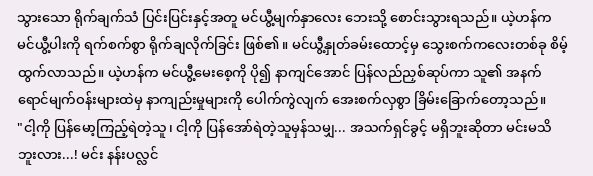သွားသော ရိုက်ချက်သံ ပြင်းပြင်းနှင့်အတူ မင်ယွီ့မျက်နှာလေး ဘေးသို့ စောင်းသွားရသည်။ ယဲ့ဟန်က မင်ယွီ့ပါးကို ရက်စက်စွာ ရိုက်ချလိုက်ခြင်း ဖြစ်၏။ မင်ယွီ့နှုတ်ခမ်းထောင့်မှ သွေးစက်ကလေးတစ်ခု စိမ့်ထွက်လာသည်။ ယဲ့ဟန်က မင်ယွီ့မေးစေ့ကို ပို၍ နာကျင်အောင် ပြန်လည်ညှစ်ဆုပ်ကာ သူ၏ အနက်ရောင်မျက်ဝန်းများထဲမှ နာကျည်းမှုများကို ပေါက်ကွဲလျက် အေးစက်လှစွာ ခြိမ်းခြောက်တော့သည်။
"ငါ့ကို ပြန်မော့ကြည့်ရဲတဲ့သူ၊ ငါ့ကို ပြန်အော်ရဲတဲ့သူမှန်သမျှ... အသက်ရှင်ခွင့် မရှိဘူးဆိုတာ မင်းမသိဘူးလား...! မင်း နန်းပလ္လင်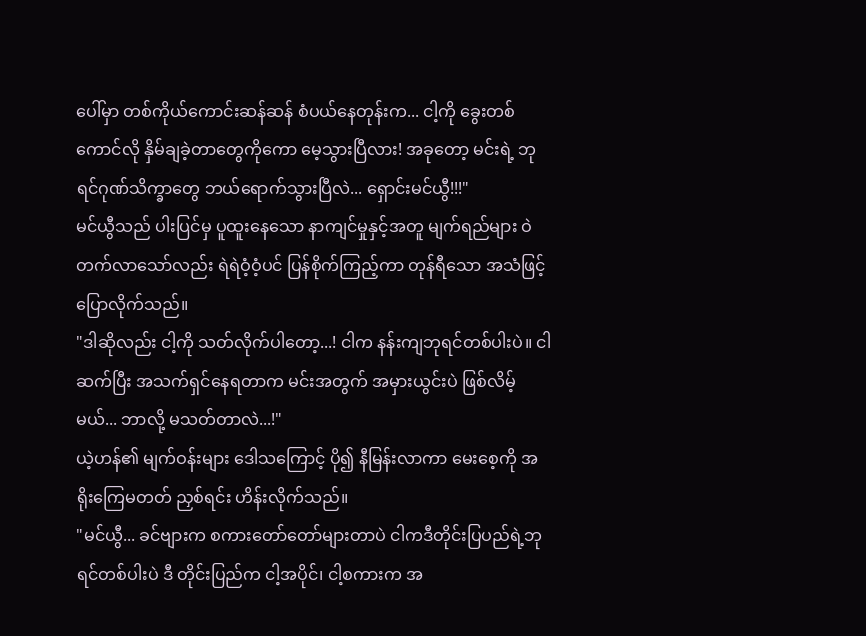ပေါ်မှာ တစ်ကိုယ်ကောင်းဆန်ဆန် စံပယ်နေတုန်းက... ငါ့ကို ခွေးတစ်ကောင်လို နှိမ်ချခဲ့တာတွေကိုကော မေ့သွားပြီလား! အခုတော့ မင်းရဲ့ ဘုရင်ဂုဏ်သိက္ခာတွေ ဘယ်ရောက်သွားပြီလဲ... ရှောင်းမင်ယွီ!!!"
မင်ယွီသည် ပါးပြင်မှ ပူထူးနေသော နာကျင်မှုနှင့်အတူ မျက်ရည်များ ဝဲတက်လာသော်လည်း ရဲရဲဝံ့ဝံ့ပင် ပြန်စိုက်ကြည့်ကာ တုန်ရီသော အသံဖြင့် ပြောလိုက်သည်။
"ဒါဆိုလည်း ငါ့ကို သတ်လိုက်ပါတော့...! ငါက နန်းကျဘုရင်တစ်ပါးပဲ။ ငါ ဆက်ပြီး အသက်ရှင်နေရတာက မင်းအတွက် အမှားယွင်းပဲ ဖြစ်လိမ့်မယ်... ဘာလို့ မသတ်တာလဲ...!"
ယဲ့ဟန်၏ မျက်ဝန်းများ ဒေါသကြောင့် ပို၍ နီမြန်းလာကာ မေးစေ့ကို အရိုးကြေမတတ် ညှစ်ရင်း ဟိန်းလိုက်သည်။
"မင်ယွီ... ခင်ဗျားက စကားတော်တော်များတာပဲ ငါကဒီတိုင်းပြပည်ရဲ့ဘုရင်တစ်ပါးပဲ ဒီ တိုင်းပြည်က ငါ့အပိုင်၊ ငါ့စကားက အ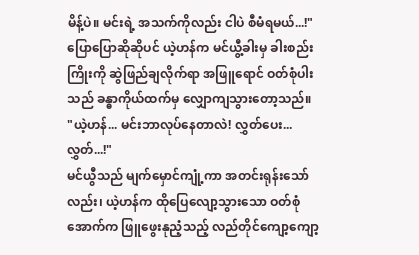မိန့်ပဲ။ မင်းရဲ့ အသက်ကိုလည်း ငါပဲ စီမံရမယ်...!"
ပြောပြောဆိုဆိုပင် ယဲ့ဟန်က မင်ယွီ့ခါးမှ ခါးစည်းကြိုးကို ဆွဲဖြည်ချလိုက်ရာ အဖြူရောင် ဝတ်စုံပါးသည် ခန္ဓာကိုယ်ထက်မှ လျှောကျသွားတော့သည်။
"ယဲ့ဟန်... မင်းဘာလုပ်နေတာလဲ! လွှတ်ပေး... လွှတ်...!"
မင်ယွီသည် မျက်မှောင်ကျုံ့ကာ အတင်းရုန်းသော်လည်း၊ ယဲ့ဟန်က ထိုပြေလျော့သွားသော ဝတ်စုံအောက်က ဖြူဖွေးနုညံ့သည့် လည်တိုင်ကျော့ကျော့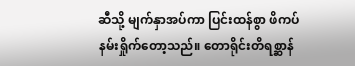ဆီသို့ မျက်နှာအပ်ကာ ပြင်းထန်စွာ ဖိကပ်နမ်းရှိုက်တော့သည်။ တောရိုင်းတိရစ္ဆာန်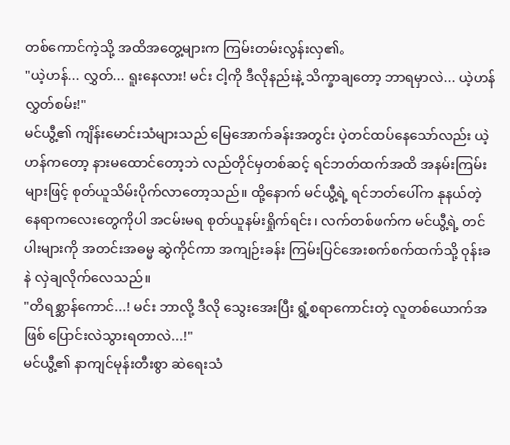တစ်ကောင်ကဲ့သို့ အထိအတွေ့များက ကြမ်းတမ်းလွန်းလှ၏。
"ယဲ့ဟန်... လွှတ်... ရူးနေလား! မင်း ငါ့ကို ဒီလိုနည်းနဲ့ သိက္ခာချတော့ ဘာရမှာလဲ... ယဲ့ဟန် လွှတ်စမ်း!"
မင်ယွီ့၏ ကျိန်းမောင်းသံများသည် မြေအောက်ခန်းအတွင်း ပဲ့တင်ထပ်နေသော်လည်း ယဲ့ဟန်ကတော့ နားမထောင်တော့ဘဲ လည်တိုင်မှတစ်ဆင့် ရင်ဘတ်ထက်အထိ အနမ်းကြမ်းများဖြင့် စုတ်ယူသိမ်းပိုက်လာတော့သည်။ ထို့နောက် မင်ယွီ့ရဲ့ ရင်ဘတ်ပေါ်က နုနယ်တဲ့ နေရာကလေးတွေကိုပါ အငမ်းမရ စုတ်ယူနမ်းရှိုက်ရင်း၊ လက်တစ်ဖက်က မင်ယွီ့ရဲ့ တင်ပါးများကို အတင်းအဓမ္မ ဆွဲကိုင်ကာ အကျဉ်းခန်း ကြမ်းပြင်အေးစက်စက်ထက်သို့ ဝုန်းခနဲ လှဲချလိုက်လေသည်။
"တိရစ္ဆာန်ကောင်...! မင်း ဘာလို့ ဒီလို သွေးအေးပြီး ရွံ့စရာကောင်းတဲ့ လူတစ်ယောက်အဖြစ် ပြောင်းလဲသွားရတာလဲ...!"
မင်ယွီ့၏ နာကျင်မုန်းတီးစွာ ဆဲရေးသံ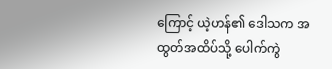ကြောင့် ယဲ့ဟန်၏ ဒေါသက အထွတ်အထိပ်သို့ ပေါက်ကွဲ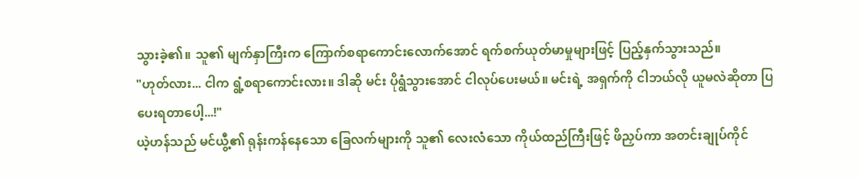သွားခဲ့၏။ သူ၏ မျက်နှာကြီးက ကြောက်စရာကောင်းလောက်အောင် ရက်စက်ယုတ်မာမှုများဖြင့် ပြည့်နှက်သွားသည်။
"ဟုတ်လား... ငါက ရွံ့စရာကောင်းလား။ ဒါဆို မင်း ပိုရွံသွားအောင် ငါလုပ်ပေးမယ်။ မင်းရဲ့ အရှက်ကို ငါဘယ်လို ယူမလဲဆိုတာ ပြပေးရတာပေါ့...!"
ယဲ့ဟန်သည် မင်ယွီ့၏ ရုန်းကန်နေသော ခြေလက်များကို သူ၏ လေးလံသော ကိုယ်ထည်ကြီးဖြင့် ဖိညှပ်ကာ အတင်းချုပ်ကိုင်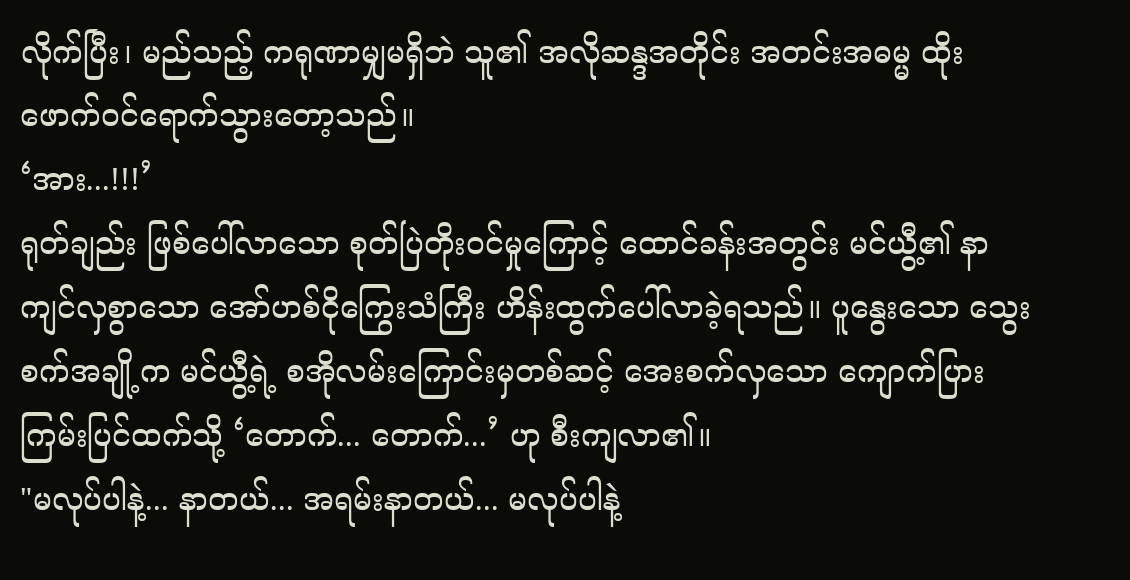လိုက်ပြီး၊ မည်သည့် ကရုဏာမျှမရှိဘဲ သူ၏ အလိုဆန္ဒအတိုင်း အတင်းအဓမ္မ ထိုးဖောက်ဝင်ရောက်သွားတော့သည်။
‘အား...!!!’
ရုတ်ချည်း ဖြစ်ပေါ်လာသော စုတ်ပြဲတိုးဝင်မှုကြောင့် ထောင်ခန်းအတွင်း မင်ယွီ့၏ နာကျင်လှစွာသော အော်ဟစ်ငိုကြွေးသံကြီး ဟိန်းထွက်ပေါ်လာခဲ့ရသည်။ ပူနွေးသော သွေးစက်အချို့က မင်ယွီ့ရဲ့ စအိုလမ်းကြောင်းမှတစ်ဆင့် အေးစက်လှသော ကျောက်ပြား ကြမ်းပြင်ထက်သို့ ‘တောက်... တောက်...’ ဟု စီးကျလာ၏။
"မလုပ်ပါနဲ့... နာတယ်... အရမ်းနာတယ်... မလုပ်ပါနဲ့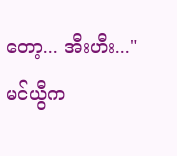တော့... အီးဟီး..."
မင်ယွီက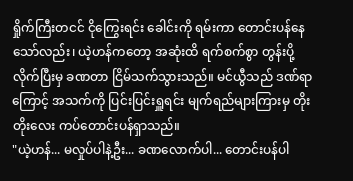ရှိုက်ကြီးတငင် ငိုကြွေးရင်း ခေါင်းကို ရမ်းကာ တောင်းပန်နေသော်လည်း၊ ယဲ့ဟန်ကတော့ အဆုံးထိ ရက်စက်စွာ တွန်းပို့လိုက်ပြီးမှ ခဏတာ ငြိမ်သက်သွားသည်။ မင်ယွီသည် ဒဏ်ရာကြောင့် အသက်ကို ပြင်းပြင်းရှူရင်း မျက်ရည်များကြားမှ တိုးတိုးလေး ကပ်တောင်းပန်ရှာသည်။
"ယဲ့ဟန်... မလှုပ်ပါနဲ့ဦး... ခဏလောက်ပါ... တောင်းပန်ပါ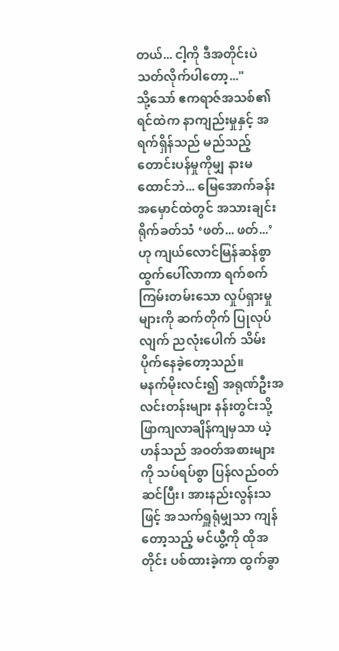တယ်... ငါ့ကို ဒီအတိုင်းပဲ သတ်လိုက်ပါတော့..."
သို့သော် ဧကရာဇ်အသစ်၏ ရင်ထဲက နာကျည်းမှုနှင့် အရက်ရှိန်သည် မည်သည့်တောင်းပန်မှုကိုမျှ နားမထောင်ဘဲ... မြေအောက်ခန်းအမှောင်ထဲတွင် အသားချင်းရိုက်ခတ်သံ ‘ဖတ်... ဖတ်...’ ဟု ကျယ်လောင်မြန်ဆန်စွာ ထွက်ပေါ်လာကာ ရက်စက်ကြမ်းတမ်းသော လှုပ်ရှားမှုများကို ဆက်တိုက် ပြုလုပ်လျက် ညလုံးပေါက် သိမ်းပိုက်နေခဲ့တော့သည်။
မနက်မိုးလင်း၍ အရုဏ်ဦးအလင်းတန်းများ နန်းတွင်းသို့ ဖြာကျလာချိန်ကျမှသာ ယဲ့ဟန်သည် အဝတ်အစားများကို သပ်ရပ်စွာ ပြန်လည်ဝတ်ဆင်ပြီး၊ အားနည်းလွန်းသဖြင့် အသက်ရှူရုံမျှသာ ကျန်တော့သည့် မင်ယွီ့ကို ထိုအတိုင်း ပစ်ထားခဲ့ကာ ထွက်ခွာ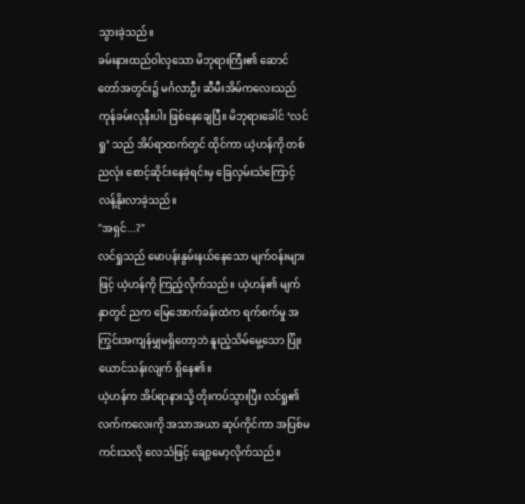သွားခဲ့သည်။
ခမ်းနားထည်ဝါလှသော မိဘုရားကြီး၏ ဆောင်တော်အတွင်း၌ မင်္ဂလာဦး ဆီမီးအိမ်ကလေးသည် ကုန်ခမ်းလုနီးပါး ဖြစ်နေချေပြီ။ မိဘုရားခေါင် ‘လင်ရှု’ သည် အိပ်ရာထက်တွင် ထိုင်ကာ ယဲ့ဟန်ကို တစ်ညလုံး စောင့်ဆိုင်းနေခဲ့ရင်းမှ ခြေလှမ်းသံကြောင့် လန့်နိုးလာခဲ့သည်။
"အရှင်...?"
လင်ရှုသည် မောပန်းနွမ်းနယ်နေသော မျက်ဝန်းများဖြင့် ယဲ့ဟန်ကို ကြည့်လိုက်သည်။ ယဲ့ဟန်၏ မျက်နှာတွင် ညက မြေအောက်ခန်းထဲက ရက်စက်မှု အကြွင်းအကျန်မျှမရှိတော့ဘဲ နူးညံ့သိမ်မွေ့သော ပြုံးယောင်သန်းလျက် ရှိနေ၏။
ယဲ့ဟန်က အိပ်ရာနားသို့ တိုးကပ်သွားပြီး လင်ရှု၏ လက်ကလေးကို အသာအယာ ဆုပ်ကိုင်ကာ အပြစ်မကင်းသလို လေသံဖြင့် ချော့မော့လိုက်သည်။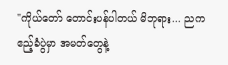"ကိုယ်တော် တောင်းပန်ပါတယ် မိဘုရား... ညက ဧည့်ခံပွဲမှာ အမတ်တွေနဲ့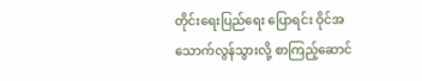တိုင်းရေးပြည်ရေး ပြောရင်း ဝိုင်အသောက်လွန်သွားလို့ စာကြည့်ဆောင်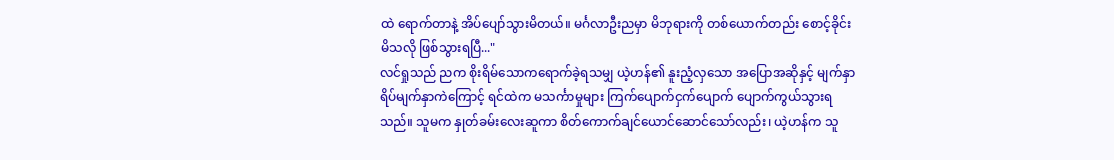ထဲ ရောက်တာနဲ့ အိပ်ပျော်သွားမိတယ်။ မင်္ဂလာဦးညမှာ မိဘုရားကို တစ်ယောက်တည်း စောင့်ခိုင်းမိသလို ဖြစ်သွားရပြီ..."
လင်ရှုသည် ညက စိုးရိမ်သောကရောက်ခဲ့ရသမျှ ယဲ့ဟန်၏ နူးညံ့လှသော အပြောအဆိုနှင့် မျက်နှာရိပ်မျက်နှာကဲကြောင့် ရင်ထဲက မသင်္ကာမှုများ ကြက်ပျောက်ငှက်ပျောက် ပျောက်ကွယ်သွားရသည်။ သူမက နှုတ်ခမ်းလေးဆူကာ စိတ်ကောက်ချင်ယောင်ဆောင်သော်လည်း၊ ယဲ့ဟန်က သူ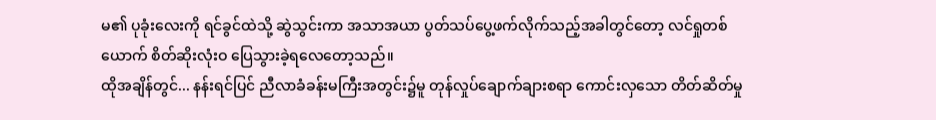မ၏ ပုခုံးလေးကို ရင်ခွင်ထဲသို့ ဆွဲသွင်းကာ အသာအယာ ပွတ်သပ်ပွေ့ဖက်လိုက်သည့်အခါတွင်တော့ လင်ရှုတစ်ယောက် စိတ်ဆိုးလုံးဝ ပြေသွားခဲ့ရလေတော့သည်။
ထိုအချိန်တွင်... နန်းရင်ပြင် ညီလာခံခန်းမကြီးအတွင်း၌မူ တုန်လှုပ်ချောက်ချားစရာ ကောင်းလှသော တိတ်ဆိတ်မှု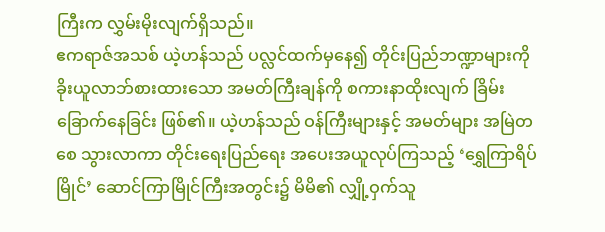ကြီးက လွှမ်းမိုးလျက်ရှိသည်။
ဧကရာဇ်အသစ် ယဲ့ဟန်သည် ပလ္လင်ထက်မှနေ၍ တိုင်းပြည်ဘဏ္ဍာများကို ခိုးယူလာဘ်စားထားသော အမတ်ကြီးချန်ကို စကားနာထိုးလျက် ခြိမ်းခြောက်နေခြင်း ဖြစ်၏။ ယဲ့ဟန်သည် ဝန်ကြီးများနှင့် အမတ်များ အမြဲတစေ သွားလာကာ တိုင်းရေးပြည်ရေး အပေးအယူလုပ်ကြသည့် ‘ရွှေကြာရိပ်မြိုင်’ ဆောင်ကြာမြိုင်ကြီးအတွင်း၌ မိမိ၏ လျှို့ဝှက်သူ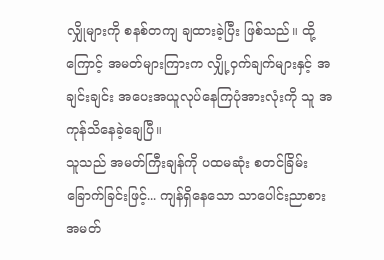လျှိုများကို စနစ်တကျ ချထားခဲ့ပြီး ဖြစ်သည်။ ထို့ကြောင့် အမတ်များကြားက လျှို့ဝှက်ချက်များနှင့် အချင်းချင်း အပေးအယူလုပ်နေကြပုံအားလုံးကို သူ အကုန်သိနေခဲ့ချေပြီ။
သူသည် အမတ်ကြီးချန်ကို ပထမဆုံး စတင်ခြိမ်းခြောက်ခြင်းဖြင့်... ကျန်ရှိနေသော သာပေါင်းညာစား အမတ်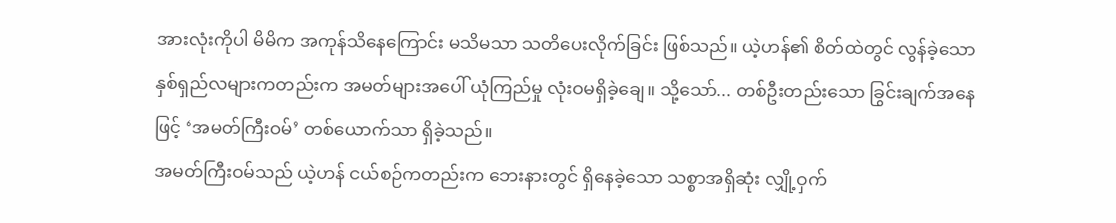အားလုံးကိုပါ မိမိက အကုန်သိနေကြောင်း မသိမသာ သတိပေးလိုက်ခြင်း ဖြစ်သည်။ ယဲ့ဟန်၏ စိတ်ထဲတွင် လွန်ခဲ့သော နှစ်ရှည်လများကတည်းက အမတ်များအပေါ် ယုံကြည်မှု လုံးဝမရှိခဲ့ချေ။ သို့သော်... တစ်ဦးတည်းသော ခြွင်းချက်အနေဖြင့် ‘အမတ်ကြီးဝမ်’ တစ်ယောက်သာ ရှိခဲ့သည်။
အမတ်ကြီးဝမ်သည် ယဲ့ဟန် ငယ်စဉ်ကတည်းက ဘေးနားတွင် ရှိနေခဲ့သော သစ္စာအရှိဆုံး လျှို့ဝှက်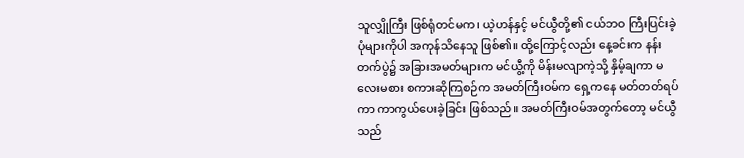သူလျှိုကြီး ဖြစ်ရုံတင်မက၊ ယဲ့ဟန်နှင့် မင်ယွီတို့၏ ငယ်ဘဝ ကြီးပြင်းခဲ့ပုံများကိုပါ အကုန်သိနေသူ ဖြစ်၏။ ထို့ကြောင့်လည်း နေ့ခင်းက နန်းတက်ပွဲ၌ အခြားအမတ်များက မင်ယွီ့ကို မိန်းမလျာကဲ့သို့ နှိမ့်ချကာ မလေးမစား စကားဆိုကြစဉ်က အမတ်ကြီးဝမ်က ရှေ့ကနေ မတ်တတ်ရပ်ကာ ကာကွယ်ပေးခဲ့ခြင်း ဖြစ်သည်။ အမတ်ကြီးဝမ်အတွက်တော့ မင်ယွီသည်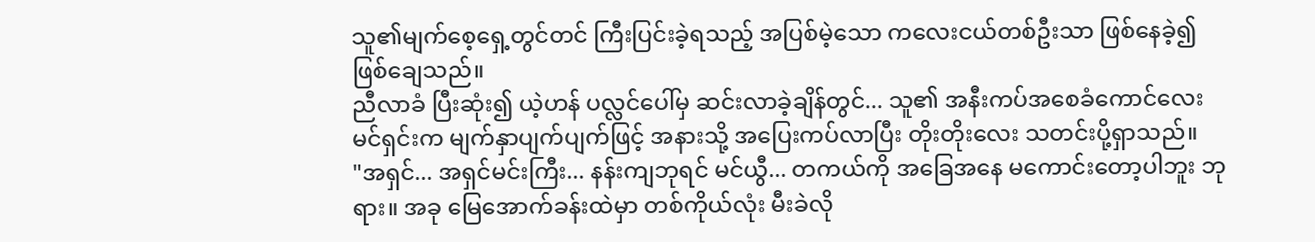သူ၏မျက်စေ့ရှေ့တွင်တင် ကြီးပြင်းခဲ့ရသည့် အပြစ်မဲ့သော ကလေးငယ်တစ်ဦးသာ ဖြစ်နေခဲ့၍ ဖြစ်ချေသည်။
ညီလာခံ ပြီးဆုံး၍ ယဲ့ဟန် ပလ္လင်ပေါ်မှ ဆင်းလာခဲ့ချိန်တွင်... သူ၏ အနီးကပ်အစေခံကောင်လေး မင်ရှင်းက မျက်နှာပျက်ပျက်ဖြင့် အနားသို့ အပြေးကပ်လာပြီး တိုးတိုးလေး သတင်းပို့ရှာသည်။
"အရှင်... အရှင်မင်းကြီး... နန်းကျဘုရင် မင်ယွီ... တကယ်ကို အခြေအနေ မကောင်းတော့ပါဘူး ဘုရား။ အခု မြေအောက်ခန်းထဲမှာ တစ်ကိုယ်လုံး မီးခဲလို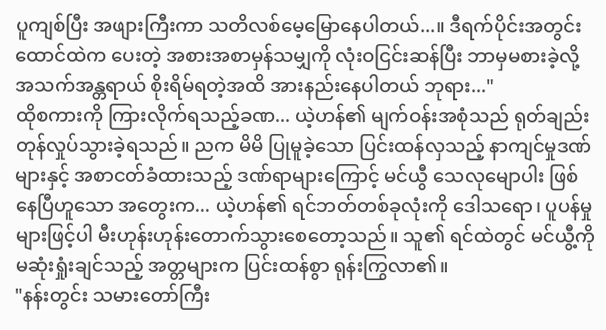ပူကျစ်ပြီး အဖျားကြီးကာ သတိလစ်မေ့မြောနေပါတယ်...။ ဒီရက်ပိုင်းအတွင်း ထောင်ထဲက ပေးတဲ့ အစားအစာမှန်သမျှကို လုံးဝငြင်းဆန်ပြီး ဘာမှမစားခဲ့လို့ အသက်အန္တရာယ် စိုးရိမ်ရတဲ့အထိ အားနည်းနေပါတယ် ဘုရား..."
ထိုစကားကို ကြားလိုက်ရသည့်ခဏ... ယဲ့ဟန်၏ မျက်ဝန်းအစုံသည် ရုတ်ချည်း တုန်လှုပ်သွားခဲ့ရသည်။ ညက မိမိ ပြုမူခဲ့သော ပြင်းထန်လှသည့် နာကျင်မှုဒဏ်များနှင့် အစာငတ်ခံထားသည့် ဒဏ်ရာများကြောင့် မင်ယွီ သေလုမျောပါး ဖြစ်နေပြီဟူသော အတွေးက... ယဲ့ဟန်၏ ရင်ဘတ်တစ်ခုလုံးကို ဒေါသရော၊ ပူပန်မှုများဖြင့်ပါ မီးဟုန်းဟုန်းတောက်သွားစေတော့သည်။ သူ၏ ရင်ထဲတွင် မင်ယွီ့ကို မဆုံးရှုံးချင်သည့် အတ္တများက ပြင်းထန်စွာ ရုန်းကြွလာ၏။
"နန်းတွင်း သမားတော်ကြီး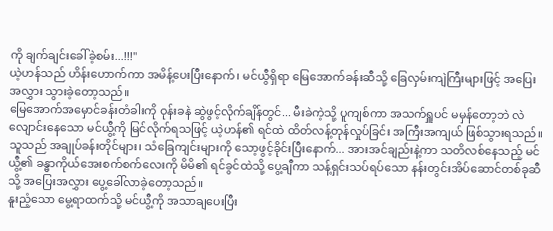ကို ချက်ချင်းခေါ်ခဲ့စမ်း...!!!"
ယဲ့ဟန်သည် ဟိန်းဟောက်ကာ အမိန့်ပေးပြီးနောက်၊ မင်ယွီရှိရာ မြေအောက်ခန်းဆီသို့ ခြေလှမ်းကျဲကြီးများဖြင့် အပြေးအလွှား သွားခဲ့တော့သည်။
မြေအောက်အမှောင်ခန်းတံခါးကို ဝုန်းခနဲ ဆွဲဖွင့်လိုက်ချိန်တွင်... မီးခဲကဲ့သို့ ပူကျစ်ကာ အသက်ရှူပင် မမှန်တော့ဘဲ လဲလျောင်းနေသော မင်ယွီ့ကို မြင်လိုက်ရသဖြင့် ယဲ့ဟန်၏ ရင်ထဲ ထိတ်လန့်တုန်လှုပ်ခြင်း အကြီးအကျယ် ဖြစ်သွားရသည်။ သူသည် အချုပ်ခန်းတိုင်များ၊ သံခြေကျင်းများကို သော့ဖွင့်ခိုင်းပြီးနောက်... အားအင်ချည်းနဲ့ကာ သတိလစ်နေသည့် မင်ယွီ့၏ ခန္ဓာကိုယ်အေးစက်စက်လေးကို မိမိ၏ ရင်ခွင်ထဲသို့ ပွေ့ချီကာ သန့်ရှင်းသပ်ရပ်သော နန်းတွင်းအိပ်ဆောင်တစ်ခုဆီသို့ အပြေးအလွှား ပွေ့ခေါ်လာခဲ့တော့သည်။
နူးညံ့သော မွေ့ရာထက်သို့ မင်ယွီ့ကို အသာချပေးပြီး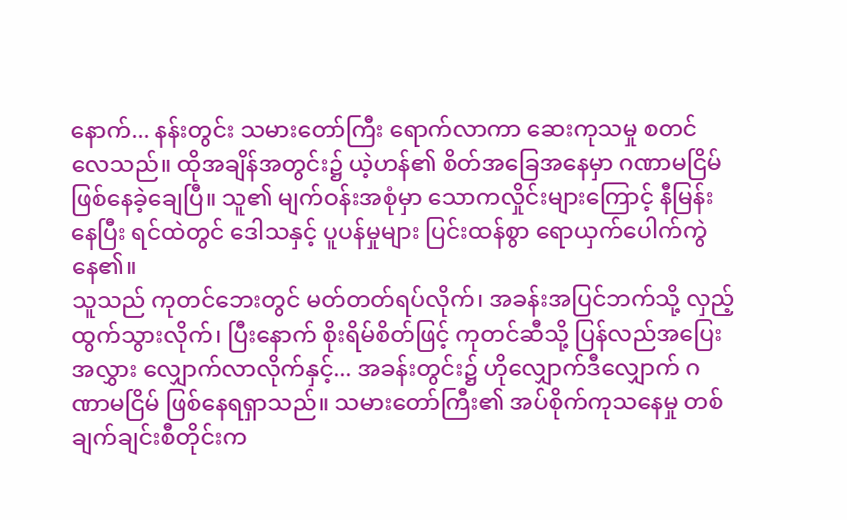နောက်... နန်းတွင်း သမားတော်ကြီး ရောက်လာကာ ဆေးကုသမှု စတင်လေသည်။ ထိုအချိန်အတွင်း၌ ယဲ့ဟန်၏ စိတ်အခြေအနေမှာ ဂဏာမငြိမ် ဖြစ်နေခဲ့ချေပြီ။ သူ၏ မျက်ဝန်းအစုံမှာ သောကလှိုင်းများကြောင့် နီမြန်းနေပြီး ရင်ထဲတွင် ဒေါသနှင့် ပူပန်မှုများ ပြင်းထန်စွာ ရောယှက်ပေါက်ကွဲနေ၏။
သူသည် ကုတင်ဘေးတွင် မတ်တတ်ရပ်လိုက်၊ အခန်းအပြင်ဘက်သို့ လှည့်ထွက်သွားလိုက်၊ ပြီးနောက် စိုးရိမ်စိတ်ဖြင့် ကုတင်ဆီသို့ ပြန်လည်အပြေးအလွှား လျှောက်လာလိုက်နှင့်... အခန်းတွင်း၌ ဟိုလျှောက်ဒီလျှောက် ဂဏာမငြိမ် ဖြစ်နေရရှာသည်။ သမားတော်ကြီး၏ အပ်စိုက်ကုသနေမှု တစ်ချက်ချင်းစီတိုင်းက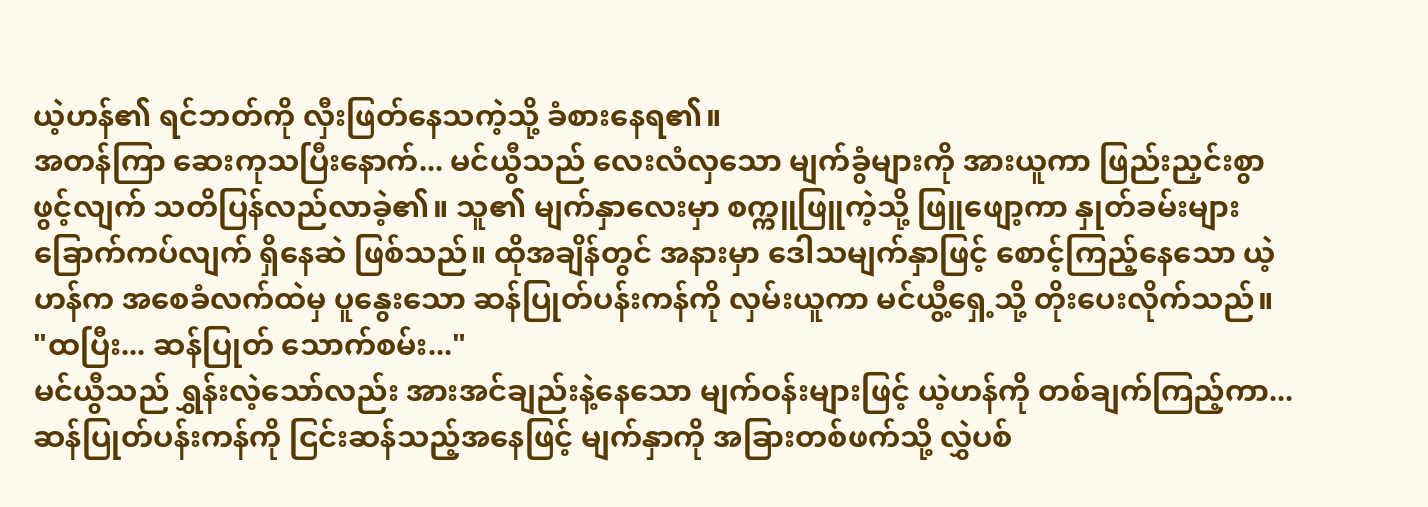ယဲ့ဟန်၏ ရင်ဘတ်ကို လှီးဖြတ်နေသကဲ့သို့ ခံစားနေရ၏။
အတန်ကြာ ဆေးကုသပြီးနောက်... မင်ယွီသည် လေးလံလှသော မျက်ခွံများကို အားယူကာ ဖြည်းညှင်းစွာ ဖွင့်လျက် သတိပြန်လည်လာခဲ့၏။ သူ၏ မျက်နှာလေးမှာ စက္ကူဖြူကဲ့သို့ ဖြူဖျော့ကာ နှုတ်ခမ်းများ ခြောက်ကပ်လျက် ရှိနေဆဲ ဖြစ်သည်။ ထိုအချိန်တွင် အနားမှာ ဒေါသမျက်နှာဖြင့် စောင့်ကြည့်နေသော ယဲ့ဟန်က အစေခံလက်ထဲမှ ပူနွေးသော ဆန်ပြုတ်ပန်းကန်ကို လှမ်းယူကာ မင်ယွီ့ရှေ့သို့ တိုးပေးလိုက်သည်။
"ထပြီး... ဆန်ပြုတ် သောက်စမ်း..."
မင်ယွီသည် ရွှန်းလဲ့သော်လည်း အားအင်ချည်းနဲ့နေသော မျက်ဝန်းများဖြင့် ယဲ့ဟန်ကို တစ်ချက်ကြည့်ကာ... ဆန်ပြုတ်ပန်းကန်ကို ငြင်းဆန်သည့်အနေဖြင့် မျက်နှာကို အခြားတစ်ဖက်သို့ လွှဲပစ်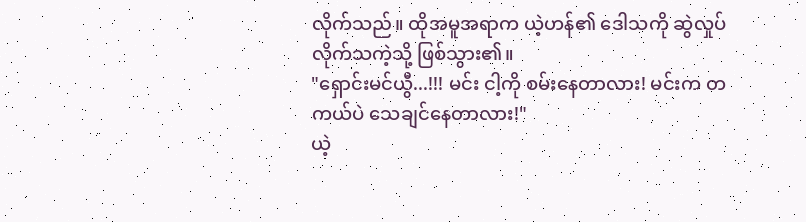လိုက်သည်။ ထိုအမူအရာက ယဲ့ဟန်၏ ဒေါသကို ဆွဲလှုပ်လိုက်သကဲ့သို့ ဖြစ်သွား၏။
"ရှောင်းမင်ယွီ...!!! မင်း ငါ့ကို စမ်းနေတာလား! မင်းက တကယ်ပဲ သေချင်နေတာလား!"
ယဲ့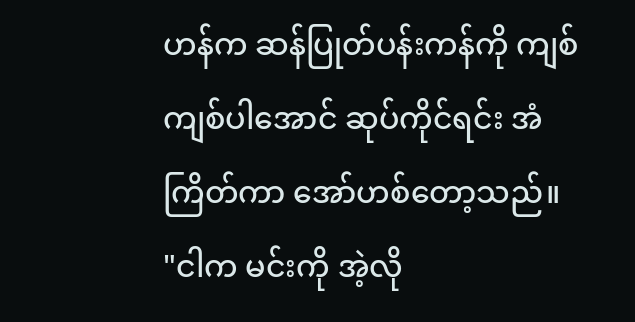ဟန်က ဆန်ပြုတ်ပန်းကန်ကို ကျစ်ကျစ်ပါအောင် ဆုပ်ကိုင်ရင်း အံကြိတ်ကာ အော်ဟစ်တော့သည်။
"ငါက မင်းကို အဲ့လို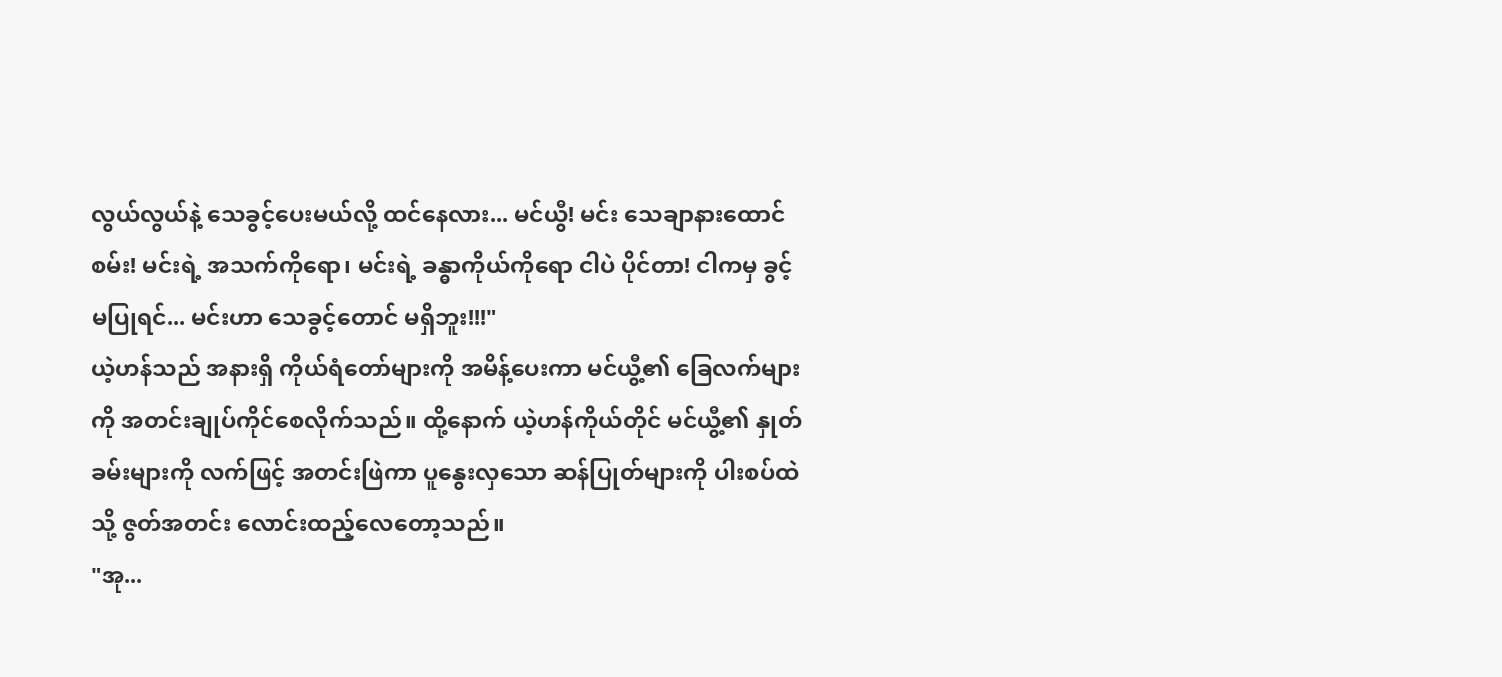လွယ်လွယ်နဲ့ သေခွင့်ပေးမယ်လို့ ထင်နေလား... မင်ယွီ! မင်း သေချာနားထောင်စမ်း! မင်းရဲ့ အသက်ကိုရော၊ မင်းရဲ့ ခန္ဓာကိုယ်ကိုရော ငါပဲ ပိုင်တာ! ငါကမှ ခွင့်မပြုရင်... မင်းဟာ သေခွင့်တောင် မရှိဘူး!!!"
ယဲ့ဟန်သည် အနားရှိ ကိုယ်ရံတော်များကို အမိန့်ပေးကာ မင်ယွီ့၏ ခြေလက်များကို အတင်းချုပ်ကိုင်စေလိုက်သည်။ ထို့နောက် ယဲ့ဟန်ကိုယ်တိုင် မင်ယွီ့၏ နှုတ်ခမ်းများကို လက်ဖြင့် အတင်းဖြဲကာ ပူနွေးလှသော ဆန်ပြုတ်များကို ပါးစပ်ထဲသို့ ဇွတ်အတင်း လောင်းထည့်လေတော့သည်။
"အု...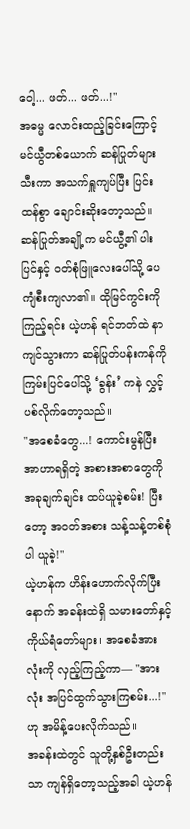ဝေါ့... ဖတ်... ဖတ်...!"
အဓမ္မ လောင်းထည့်ခြင်းကြောင့် မင်ယွီတစ်ယောက် ဆန်ပြုတ်များ သီးကာ အသက်ရှူကျပ်ပြီး ပြင်းထန်စွာ ချောင်းဆိုးတော့သည်။ ဆန်ပြုတ်အချို့က မင်ယွီ့၏ ပါးပြင်နှင့် ဝတ်စုံဖြူလေးပေါ်သို့ ပေကျံစီးကျလာ၏။ ထိုမြင်ကွင်းကို ကြည့်ရင်း ယဲ့ဟန် ရင်ဘတ်ထဲ နာကျင်သွားကာ ဆန်ပြုတ်ပန်းကန်ကို ကြမ်းပြင်ပေါ်သို့ ‘ခွန်း’ ကနဲ လွှင့်ပစ်လိုက်တော့သည်။
"အစေခံတွေ...! ကောင်းမွန်ပြီး အာဟာရရှိတဲ့ အစားအစာတွေကို အခုချက်ချင်း ထပ်ယူခဲ့စမ်း! ပြီးတော့ အဝတ်အစား သန့်သန့်တစ်စုံပါ ယူခဲ့!"
ယဲ့ဟန်က ဟိန်းဟောက်လိုက်ပြီးနောက် အခန်းထဲရှိ သမားတော်နှင့် ကိုယ်ရံတော်များ၊ အစေခံအားလုံးကို လှည့်ကြည့်ကာ— "အားလုံး အပြင်ထွက်သွားကြစမ်း...!" ဟု အမိန့်ပေးလိုက်သည်။
အခန်းထဲတွင် သူတို့နှစ်ဦးတည်းသာ ကျန်ရှိတော့သည့်အခါ ယဲ့ဟန်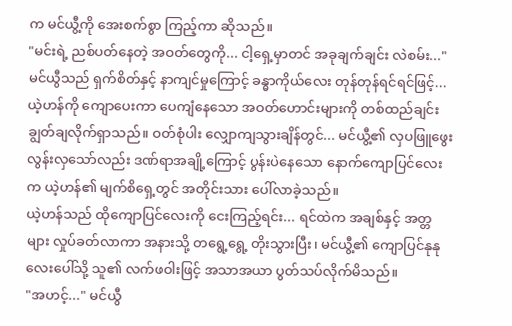က မင်ယွီ့ကို အေးစက်စွာ ကြည့်ကာ ဆိုသည်။
"မင်းရဲ့ ညစ်ပတ်နေတဲ့ အဝတ်တွေကို... ငါ့ရှေ့မှာတင် အခုချက်ချင်း လဲစမ်း..."
မင်ယွီသည် ရှက်စိတ်နှင့် နာကျင်မှုကြောင့် ခန္ဓာကိုယ်လေး တုန်တုန်ရင်ရင်ဖြင့်... ယဲ့ဟန်ကို ကျောပေးကာ ပေကျံနေသော အဝတ်ဟောင်းများကို တစ်ထည်ချင်း ချွတ်ချလိုက်ရှာသည်။ ဝတ်စုံပါး လျှောကျသွားချိန်တွင်... မင်ယွီ့၏ လှပဖြူဖွေးလွန်းလှသော်လည်း ဒဏ်ရာအချို့ကြောင့် ပွန်းပဲနေသော နောက်ကျောပြင်လေးက ယဲ့ဟန်၏ မျက်စိရှေ့တွင် အတိုင်းသား ပေါ်လာခဲ့သည်။
ယဲ့ဟန်သည် ထိုကျောပြင်လေးကို ငေးကြည့်ရင်း... ရင်ထဲက အချစ်နှင့် အတ္တများ လှုပ်ခတ်လာကာ အနားသို့ တရွေ့ရွေ့ တိုးသွားပြီး၊ မင်ယွီ့၏ ကျောပြင်နုနုလေးပေါ်သို့ သူ၏ လက်ဖဝါးဖြင့် အသာအယာ ပွတ်သပ်လိုက်မိသည်။
"အဟင့်..." မင်ယွီ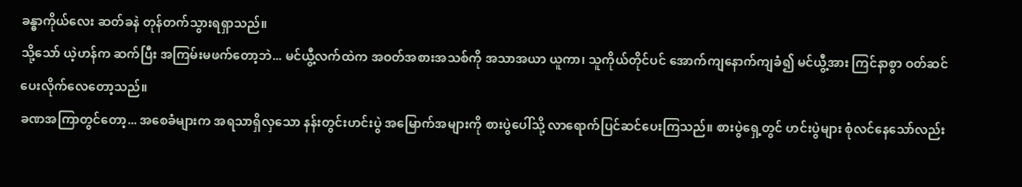ခန္ဓာကိုယ်လေး ဆတ်ခနဲ တုန်တက်သွားရရှာသည်။
သို့သော် ယဲ့ဟန်က ဆက်ပြီး အကြမ်းမဖက်တော့ဘဲ... မင်ယွီ့လက်ထဲက အဝတ်အစားအသစ်ကို အသာအယာ ယူကာ၊ သူကိုယ်တိုင်ပင် အောက်ကျနောက်ကျခံ၍ မင်ယွီ့အား ကြင်နာစွာ ဝတ်ဆင်ပေးလိုက်လေတော့သည်။
ခဏအကြာတွင်တော့... အစေခံများက အရသာရှိလှသော နန်းတွင်းဟင်းပွဲ အမြောက်အများကို စားပွဲပေါ်သို့ လာရောက်ပြင်ဆင်ပေးကြသည်။ စားပွဲရှေ့တွင် ဟင်းပွဲများ စုံလင်နေသော်လည်း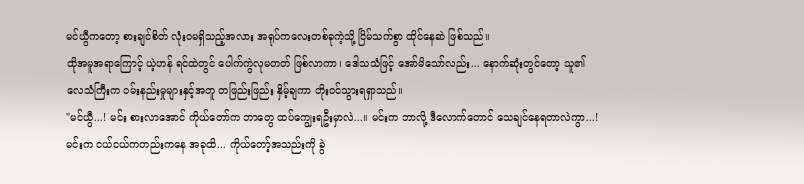မင်ယွီကတော့ စားချင်စိတ် လုံးဝမရှိသည့်အလား အရုပ်ကလေးတစ်ခုကဲ့သို့ ငြိမ်သက်စွာ ထိုင်နေဆဲ ဖြစ်သည်။
ထိုအမူအရာကြောင့် ယဲ့ဟန် ရင်ထဲတွင် ပေါက်ကွဲလုမတတ် ဖြစ်လာကာ၊ ဒေါသသံဖြင့် အော်မိသော်လည်း... နောက်ဆုံးတွင်တော့ သူ၏ လေသံကြီးက ဝမ်းနည်းမှုများနှင့်အတူ တဖြည်းဖြည်း နှိမ့်ချကာ တိုးဝင်သွားရရှာသည်။
"မင်ယွီ...! မင်း စားလာအောင် ကိုယ်တော်က ဘာတွေ ထပ်ကျွေးရဦးမှာလဲ...။ မင်းက ဘာလို့ ဒီလောက်တောင် သေချင်နေရတာလဲကွာ...! မင်းက ငယ်ငယ်ကတည်းကနေ အခုထိ... ကိုယ်တော့်အသည်းကို ခွဲ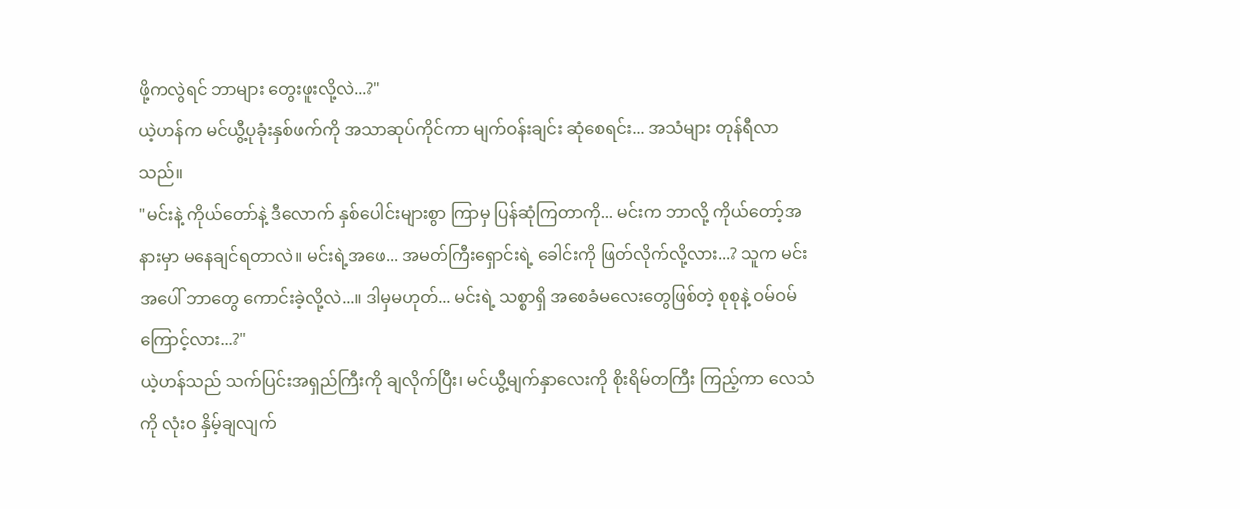ဖို့ကလွဲရင် ဘာများ တွေးဖူးလို့လဲ...?"
ယဲ့ဟန်က မင်ယွီ့ပုခုံးနှစ်ဖက်ကို အသာဆုပ်ကိုင်ကာ မျက်ဝန်းချင်း ဆုံစေရင်း... အသံများ တုန်ရီလာသည်။
"မင်းနဲ့ ကိုယ်တော်နဲ့ ဒီလောက် နှစ်ပေါင်းများစွာ ကြာမှ ပြန်ဆုံကြတာကို... မင်းက ဘာလို့ ကိုယ်တော့်အနားမှာ မနေချင်ရတာလဲ။ မင်းရဲ့အဖေ... အမတ်ကြီးရှောင်းရဲ့ ခေါင်းကို ဖြတ်လိုက်လို့လား...? သူက မင်းအပေါ် ဘာတွေ ကောင်းခဲ့လို့လဲ...။ ဒါမှမဟုတ်... မင်းရဲ့ သစ္စာရှိ အစေခံမလေးတွေဖြစ်တဲ့ စုစုနဲ့ ဝမ်ဝမ်ကြောင့်လား...?"
ယဲ့ဟန်သည် သက်ပြင်းအရှည်ကြီးကို ချလိုက်ပြီး၊ မင်ယွီ့မျက်နှာလေးကို စိုးရိမ်တကြီး ကြည့်ကာ လေသံကို လုံးဝ နှိမ့်ချလျက်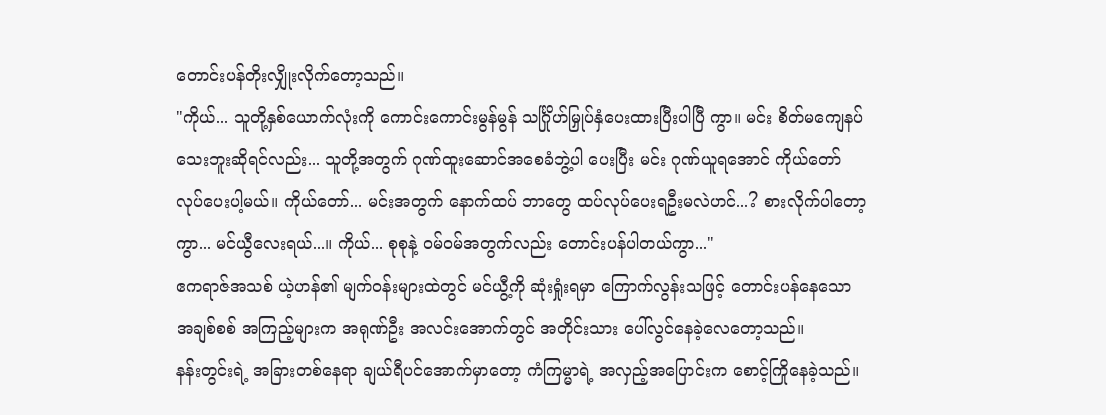တောင်းပန်တိုးလျှိုးလိုက်တော့သည်။
"ကိုယ်... သူတို့နှစ်ယောက်လုံးကို ကောင်းကောင်းမွန်မွန် သင်္ဂြိုဟ်မြှုပ်နှံပေးထားပြီးပါပြီ ကွာ။ မင်း စိတ်မကျေနပ်သေးဘူးဆိုရင်လည်း... သူတို့အတွက် ဂုဏ်ထူးဆောင်အစေခံဘွဲ့ပါ ပေးပြီး မင်း ဂုဏ်ယူရအောင် ကိုယ်တော် လုပ်ပေးပါ့မယ်။ ကိုယ်တော်... မင်းအတွက် နောက်ထပ် ဘာတွေ ထပ်လုပ်ပေးရဦးမလဲဟင်...? စားလိုက်ပါတော့ကွာ... မင်ယွီလေးရယ်...။ ကိုယ်... စုစုနဲ့ ဝမ်ဝမ်အတွက်လည်း တောင်းပန်ပါတယ်ကွာ..."
ဧကရာဇ်အသစ် ယဲ့ဟန်၏ မျက်ဝန်းများထဲတွင် မင်ယွီ့ကို ဆုံးရှုံးရမှာ ကြောက်လွန်းသဖြင့် တောင်းပန်နေသော အချစ်စစ် အကြည့်များက အရုဏ်ဦး အလင်းအောက်တွင် အတိုင်းသား ပေါ်လွင်နေခဲ့လေတော့သည်။
နန်းတွင်းရဲ့ အခြားတစ်နေရာ ချယ်ရီပင်အောက်မှာတော့ ကံကြမ္မာရဲ့ အလှည့်အပြောင်းက စောင့်ကြိုနေခဲ့သည်။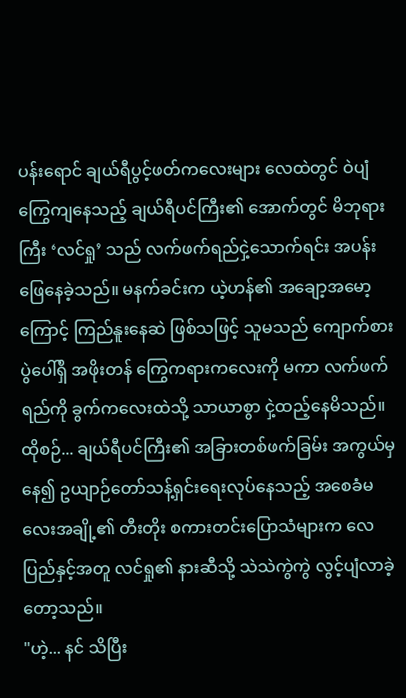ပန်းရောင် ချယ်ရီပွင့်ဖတ်ကလေးများ လေထဲတွင် ဝဲပျံကြွေကျနေသည့် ချယ်ရီပင်ကြီး၏ အောက်တွင် မိဘုရားကြီး ‘လင်ရှု’ သည် လက်ဖက်ရည်ငှဲ့သောက်ရင်း အပန်းဖြေနေခဲ့သည်။ မနက်ခင်းက ယဲ့ဟန်၏ အချော့အမော့ကြောင့် ကြည်နူးနေဆဲ ဖြစ်သဖြင့် သူမသည် ကျောက်စားပွဲပေါ်ရှိ အဖိုးတန် ကြွေကရားကလေးကို မကာ လက်ဖက်ရည်ကို ခွက်ကလေးထဲသို့ သာယာစွာ ငှဲ့ထည့်နေမိသည်။
ထိုစဉ်... ချယ်ရီပင်ကြီး၏ အခြားတစ်ဖက်ခြမ်း အကွယ်မှနေ၍ ဥယျာဉ်တော်သန့်ရှင်းရေးလုပ်နေသည့် အစေခံမလေးအချို့၏ တီးတိုး စကားတင်းပြောသံများက လေပြည်နှင့်အတူ လင်ရှု၏ နားဆီသို့ သဲသဲကွဲကွဲ လွင့်ပျံလာခဲ့တော့သည်။
"ဟဲ့... နင် သိပြီး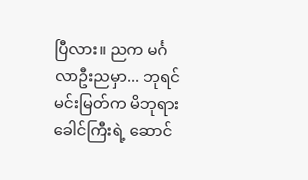ပြီလား။ ညက မင်္ဂလာဦးညမှာ... ဘုရင်မင်းမြတ်က မိဘုရားခေါင်ကြီးရဲ့ ဆောင်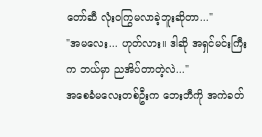တော်ဆီ လုံးဝကြွမလာခဲ့ဘူးဆိုတာ..."
"အမလေး... ဟုတ်လား။ ဒါဆို အရှင်မင်းကြီးက ဘယ်မှာ ညအိပ်တာတဲ့လဲ..."
အစေခံမလေးတစ်ဦးက ဘေးဘီကို အကဲခတ်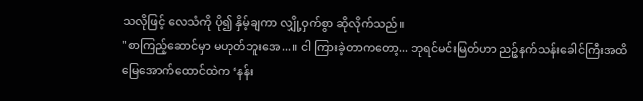သလိုဖြင့် လေသံကို ပို၍ နှိမ့်ချကာ လျှို့ဝှက်စွာ ဆိုလိုက်သည်။
"စာကြည့်ဆောင်မှာ မဟုတ်ဘူးအေ...။ ငါ ကြားခဲ့တာကတော့... ဘုရင်မင်းမြတ်ဟာ ညဉ့်နက်သန်းခေါင်ကြီးအထိ မြေအောက်ထောင်ထဲက ‘နန်း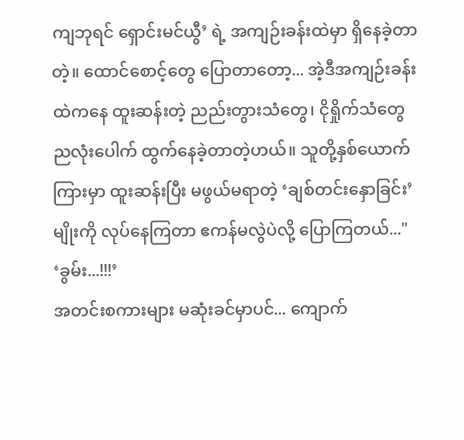ကျဘုရင် ရှောင်းမင်ယွီ’ ရဲ့ အကျဉ်းခန်းထဲမှာ ရှိနေခဲ့တာတဲ့။ ထောင်စောင့်တွေ ပြောတာတော့... အဲ့ဒီအကျဉ်းခန်းထဲကနေ ထူးဆန်းတဲ့ ညည်းတွားသံတွေ၊ ငိုရှိုက်သံတွေ ညလုံးပေါက် ထွက်နေခဲ့တာတဲ့ဟယ်။ သူတို့နှစ်ယောက်ကြားမှာ ထူးဆန်းပြီး မဖွယ်မရာတဲ့ ‘ချစ်တင်းနှောခြင်း’ မျိုးကို လုပ်နေကြတာ ဧကန်မလွဲပဲလို့ ပြောကြတယ်..."
‘ခွမ်း...!!!’
အတင်းစကားများ မဆုံးခင်မှာပင်... ကျောက်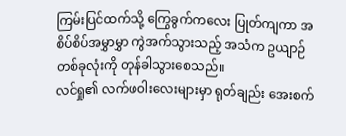ကြမ်းပြင်ထက်သို့ ကြွေခွက်ကလေး ပြုတ်ကျကာ အစိပ်စိပ်အမွှာမွှာ ကွဲအက်သွားသည့် အသံက ဥယျာဉ်တစ်ခုလုံးကို တုန်ခါသွားစေသည်။
လင်ရှု၏ လက်ဖဝါးလေးများမှာ ရုတ်ချည်း အေးစက်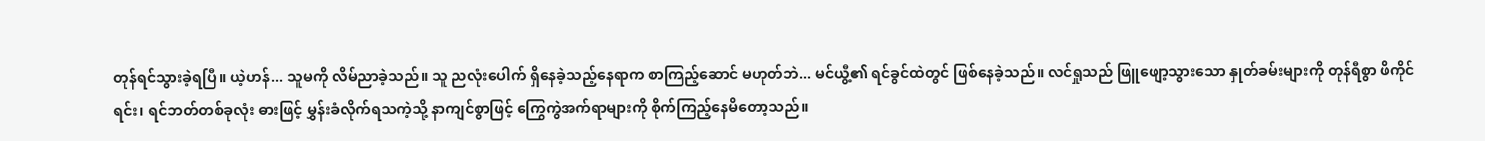တုန်ရင်သွားခဲ့ရပြီ။ ယဲ့ဟန်... သူမကို လိမ်ညာခဲ့သည်။ သူ ညလုံးပေါက် ရှိနေခဲ့သည့်နေရာက စာကြည့်ဆောင် မဟုတ်ဘဲ... မင်ယွီ့၏ ရင်ခွင်ထဲတွင် ဖြစ်နေခဲ့သည်။ လင်ရှုသည် ဖြူဖျော့သွားသော နှုတ်ခမ်းများကို တုန်ရီစွာ ဖိကိုင်ရင်း၊ ရင်ဘတ်တစ်ခုလုံး ဓားဖြင့် မွှန်းခံလိုက်ရသကဲ့သို့ နာကျင်စွာဖြင့် ကြွေကွဲအက်ရာများကို စိုက်ကြည့်နေမိတော့သည်။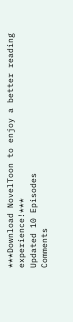***Download NovelToon to enjoy a better reading experience!***
Updated 10 Episodes
Comments